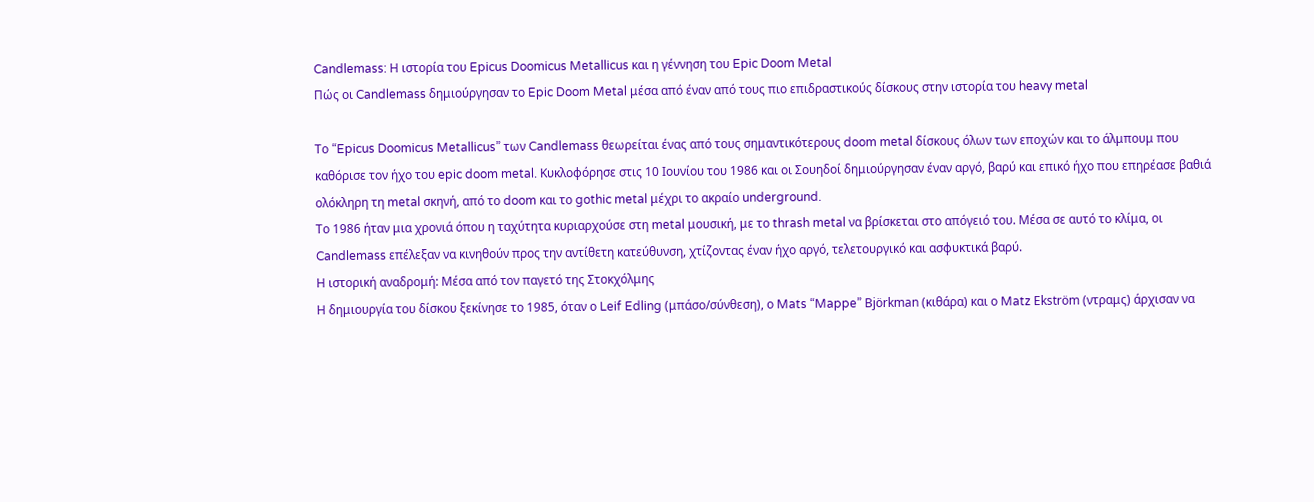Candlemass: Η ιστορία του Epicus Doomicus Metallicus και η γέννηση του Epic Doom Metal
Πώς οι Candlemass δημιούργησαν το Epic Doom Metal μέσα από έναν από τους πιο επιδραστικούς δίσκους στην ιστορία του heavy metal

Το “Epicus Doomicus Metallicus” των Candlemass θεωρείται ένας από τους σημαντικότερους doom metal δίσκους όλων των εποχών και το άλμπουμ που καθόρισε τον ήχο του epic doom metal. Κυκλοφόρησε στις 10 Ιουνίου του 1986 και οι Σουηδοί δημιούργησαν έναν αργό, βαρύ και επικό ήχο που επηρέασε βαθιά ολόκληρη τη metal σκηνή, από το doom και το gothic metal μέχρι το ακραίο underground.
Το 1986 ήταν μια χρονιά όπου η ταχύτητα κυριαρχούσε στη metal μουσική, με το thrash metal να βρίσκεται στο απόγειό του. Μέσα σε αυτό το κλίμα, οι Candlemass επέλεξαν να κινηθούν προς την αντίθετη κατεύθυνση, χτίζοντας έναν ήχο αργό, τελετουργικό και ασφυκτικά βαρύ.
Η ιστορική αναδρομή: Μέσα από τον παγετό της Στοκχόλμης
Η δημιουργία του δίσκου ξεκίνησε το 1985, όταν ο Leif Edling (μπάσο/σύνθεση), ο Mats “Mappe” Björkman (κιθάρα) και ο Matz Ekström (ντραμς) άρχισαν να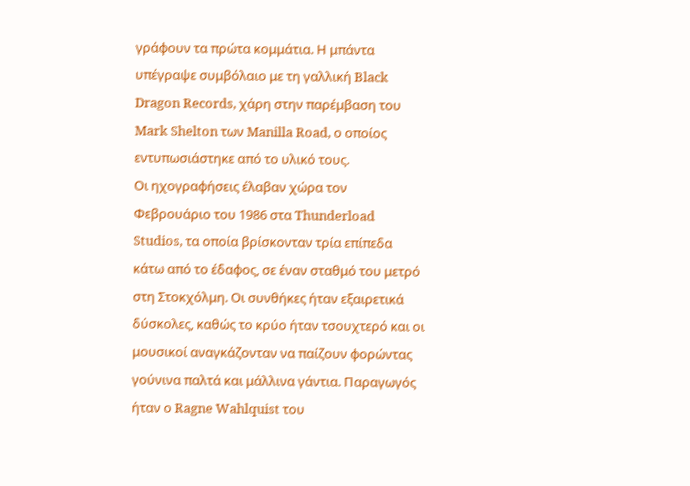γράφουν τα πρώτα κομμάτια. Η μπάντα υπέγραψε συμβόλαιο με τη γαλλική Black Dragon Records, χάρη στην παρέμβαση του Mark Shelton των Manilla Road, ο οποίος εντυπωσιάστηκε από το υλικό τους.
Οι ηχογραφήσεις έλαβαν χώρα τον Φεβρουάριο του 1986 στα Thunderload Studios, τα οποία βρίσκονταν τρία επίπεδα κάτω από το έδαφος, σε έναν σταθμό του μετρό στη Στοκχόλμη. Οι συνθήκες ήταν εξαιρετικά δύσκολες, καθώς το κρύο ήταν τσουχτερό και οι μουσικοί αναγκάζονταν να παίζουν φορώντας γούνινα παλτά και μάλλινα γάντια. Παραγωγός ήταν ο Ragne Wahlquist του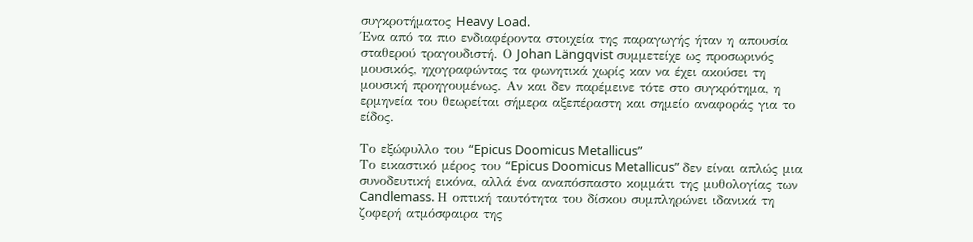συγκροτήματος Heavy Load.
Ένα από τα πιο ενδιαφέροντα στοιχεία της παραγωγής ήταν η απουσία σταθερού τραγουδιστή. Ο Johan Längqvist συμμετείχε ως προσωρινός μουσικός, ηχογραφώντας τα φωνητικά χωρίς καν να έχει ακούσει τη μουσική προηγουμένως. Αν και δεν παρέμεινε τότε στο συγκρότημα, η ερμηνεία του θεωρείται σήμερα αξεπέραστη και σημείο αναφοράς για το είδος.

Το εξώφυλλο του “Epicus Doomicus Metallicus”
Το εικαστικό μέρος του “Epicus Doomicus Metallicus” δεν είναι απλώς μια συνοδευτική εικόνα, αλλά ένα αναπόσπαστο κομμάτι της μυθολογίας των Candlemass. Η οπτική ταυτότητα του δίσκου συμπληρώνει ιδανικά τη ζοφερή ατμόσφαιρα της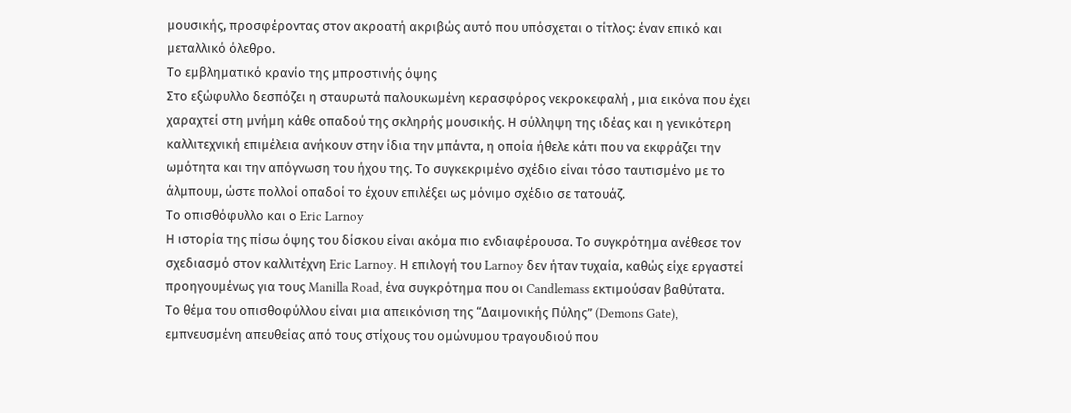μουσικής, προσφέροντας στον ακροατή ακριβώς αυτό που υπόσχεται ο τίτλος: έναν επικό και μεταλλικό όλεθρο.
Το εμβληματικό κρανίο της μπροστινής όψης
Στο εξώφυλλο δεσπόζει η σταυρωτά παλουκωμένη κερασφόρος νεκροκεφαλή , μια εικόνα που έχει χαραχτεί στη μνήμη κάθε οπαδού της σκληρής μουσικής. Η σύλληψη της ιδέας και η γενικότερη καλλιτεχνική επιμέλεια ανήκουν στην ίδια την μπάντα, η οποία ήθελε κάτι που να εκφράζει την ωμότητα και την απόγνωση του ήχου της. Το συγκεκριμένο σχέδιο είναι τόσο ταυτισμένο με το άλμπουμ, ώστε πολλοί οπαδοί το έχουν επιλέξει ως μόνιμο σχέδιο σε τατουάζ.
Το οπισθόφυλλο και ο Eric Larnoy
Η ιστορία της πίσω όψης του δίσκου είναι ακόμα πιο ενδιαφέρουσα. Το συγκρότημα ανέθεσε τον σχεδιασμό στον καλλιτέχνη Eric Larnoy. Η επιλογή του Larnoy δεν ήταν τυχαία, καθώς είχε εργαστεί προηγουμένως για τους Manilla Road, ένα συγκρότημα που οι Candlemass εκτιμούσαν βαθύτατα.
Το θέμα του οπισθοφύλλου είναι μια απεικόνιση της “Δαιμονικής Πύλης” (Demons Gate), εμπνευσμένη απευθείας από τους στίχους του ομώνυμου τραγουδιού που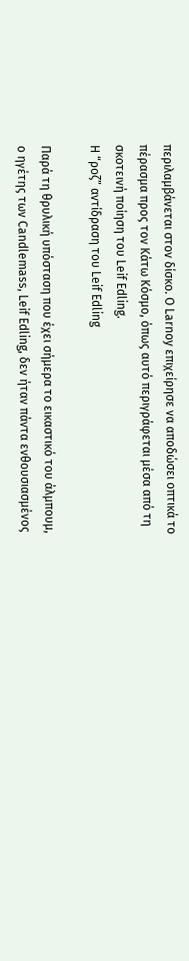περιλαμβάνεται στον δίσκο. Ο Larnoy επιχείρησε να αποδώσει οπτικά το πέρασμα προς τον Κάτω Κόσμο, όπως αυτό περιγράφεται μέσα από τη σκοτεινή ποίηση του Leif Edling.
Η “ροζ” αντίδραση του Leif Edling

Παρά τη θρυλική υπόσταση που έχει σήμερα το εικαστικό του άλμπουμ, ο ηγέτης των Candlemass, Leif Edling, δεν ήταν πάντα ενθουσιασμένος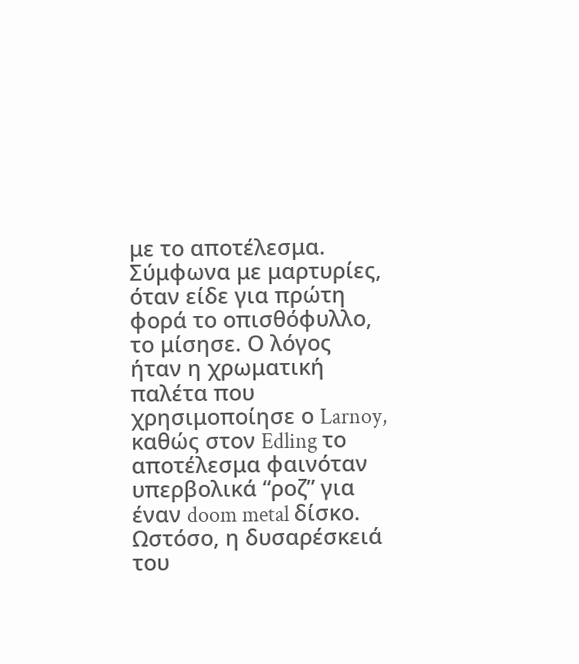με το αποτέλεσμα. Σύμφωνα με μαρτυρίες, όταν είδε για πρώτη φορά το οπισθόφυλλο, το μίσησε. Ο λόγος ήταν η χρωματική παλέτα που χρησιμοποίησε ο Larnoy, καθώς στον Edling το αποτέλεσμα φαινόταν υπερβολικά “ροζ” για έναν doom metal δίσκο.
Ωστόσο, η δυσαρέσκειά του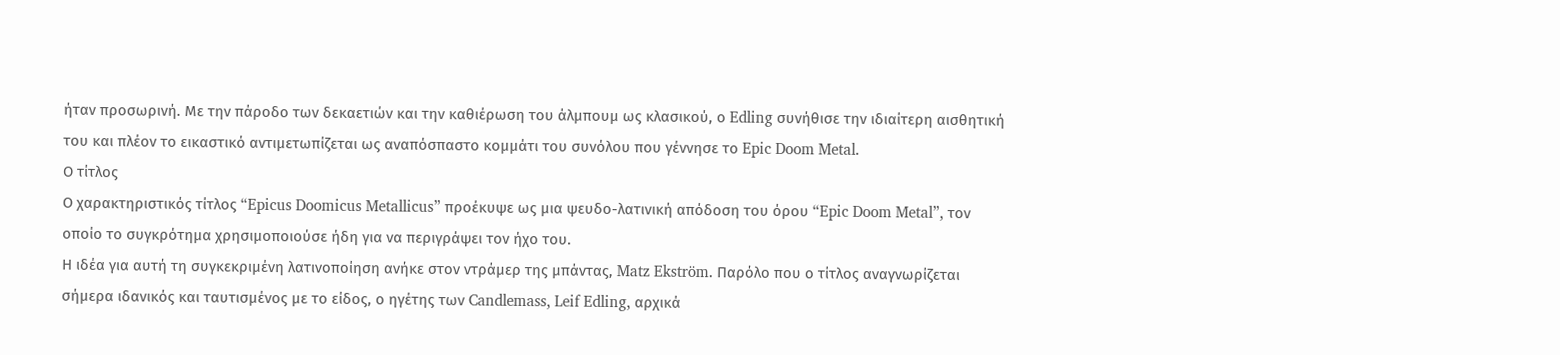ήταν προσωρινή. Με την πάροδο των δεκαετιών και την καθιέρωση του άλμπουμ ως κλασικού, ο Edling συνήθισε την ιδιαίτερη αισθητική του και πλέον το εικαστικό αντιμετωπίζεται ως αναπόσπαστο κομμάτι του συνόλου που γέννησε το Epic Doom Metal.
Ο τίτλος
Ο χαρακτηριστικός τίτλος “Epicus Doomicus Metallicus” προέκυψε ως μια ψευδο-λατινική απόδοση του όρου “Epic Doom Metal”, τον οποίο το συγκρότημα χρησιμοποιούσε ήδη για να περιγράψει τον ήχο του.
Η ιδέα για αυτή τη συγκεκριμένη λατινοποίηση ανήκε στον ντράμερ της μπάντας, Matz Ekström. Παρόλο που ο τίτλος αναγνωρίζεται σήμερα ιδανικός και ταυτισμένος με το είδος, ο ηγέτης των Candlemass, Leif Edling, αρχικά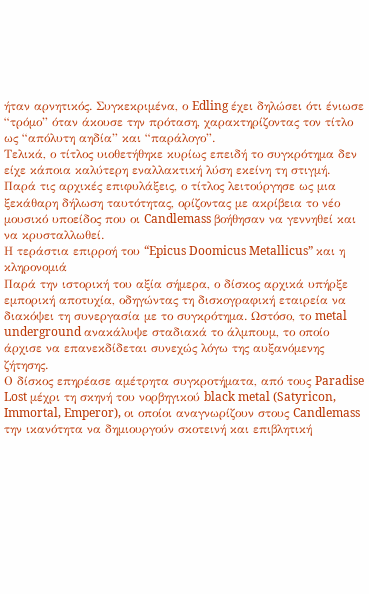ήταν αρνητικός. Συγκεκριμένα, ο Edling έχει δηλώσει ότι ένιωσε “τρόμο” όταν άκουσε την πρόταση, χαρακτηρίζοντας τον τίτλο ως “απόλυτη αηδία” και “παράλογο”.
Τελικά, ο τίτλος υιοθετήθηκε κυρίως επειδή το συγκρότημα δεν είχε κάποια καλύτερη εναλλακτική λύση εκείνη τη στιγμή. Παρά τις αρχικές επιφυλάξεις, ο τίτλος λειτούργησε ως μια ξεκάθαρη δήλωση ταυτότητας, ορίζοντας με ακρίβεια το νέο μουσικό υποείδος που οι Candlemass βοήθησαν να γεννηθεί και να κρυσταλλωθεί.
Η τεράστια επιρροή του “Epicus Doomicus Metallicus” και η κληρονομιά
Παρά την ιστορική του αξία σήμερα, ο δίσκος αρχικά υπήρξε εμπορική αποτυχία, οδηγώντας τη δισκογραφική εταιρεία να διακόψει τη συνεργασία με το συγκρότημα. Ωστόσο, το metal underground ανακάλυψε σταδιακά το άλμπουμ, το οποίο άρχισε να επανεκδίδεται συνεχώς λόγω της αυξανόμενης ζήτησης.
Ο δίσκος επηρέασε αμέτρητα συγκροτήματα, από τους Paradise Lost μέχρι τη σκηνή του νορβηγικού black metal (Satyricon, Immortal, Emperor), οι οποίοι αναγνωρίζουν στους Candlemass την ικανότητα να δημιουργούν σκοτεινή και επιβλητική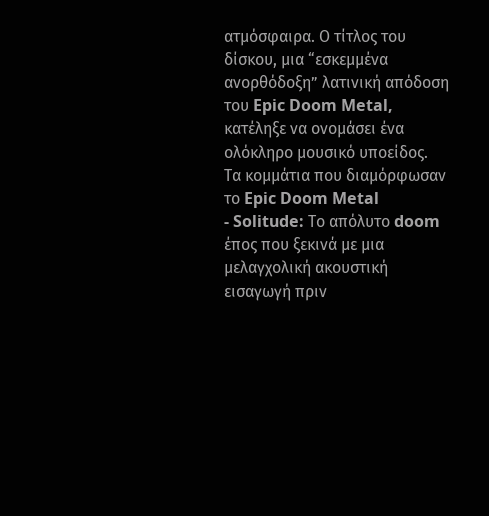ατμόσφαιρα. Ο τίτλος του δίσκου, μια “εσκεμμένα ανορθόδοξη” λατινική απόδοση του Epic Doom Metal, κατέληξε να ονομάσει ένα ολόκληρο μουσικό υποείδος.
Τα κομμάτια που διαμόρφωσαν το Epic Doom Metal
- Solitude: Το απόλυτο doom έπος που ξεκινά με μια μελαγχολική ακουστική εισαγωγή πριν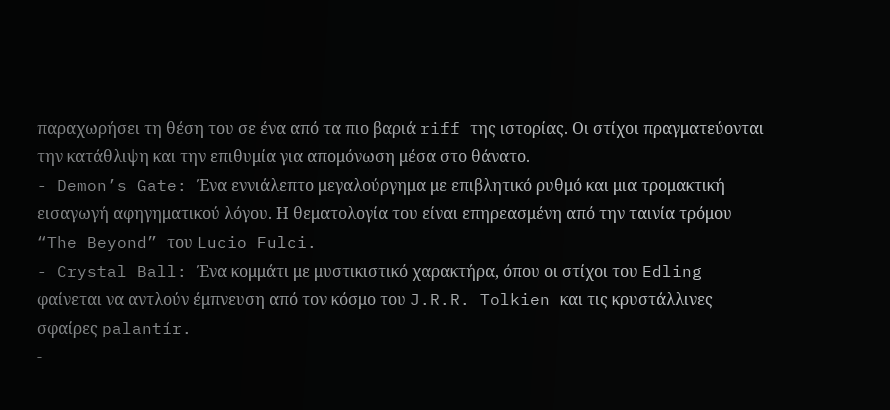παραχωρήσει τη θέση του σε ένα από τα πιο βαριά riff της ιστορίας. Οι στίχοι πραγματεύονται την κατάθλιψη και την επιθυμία για απομόνωση μέσα στο θάνατο.
- Demon’s Gate: Ένα εννιάλεπτο μεγαλούργημα με επιβλητικό ρυθμό και μια τρομακτική εισαγωγή αφηγηματικού λόγου. Η θεματολογία του είναι επηρεασμένη από την ταινία τρόμου “The Beyond” του Lucio Fulci.
- Crystal Ball: Ένα κομμάτι με μυστικιστικό χαρακτήρα, όπου οι στίχοι του Edling φαίνεται να αντλούν έμπνευση από τον κόσμο του J.R.R. Tolkien και τις κρυστάλλινες σφαίρες palantír.
-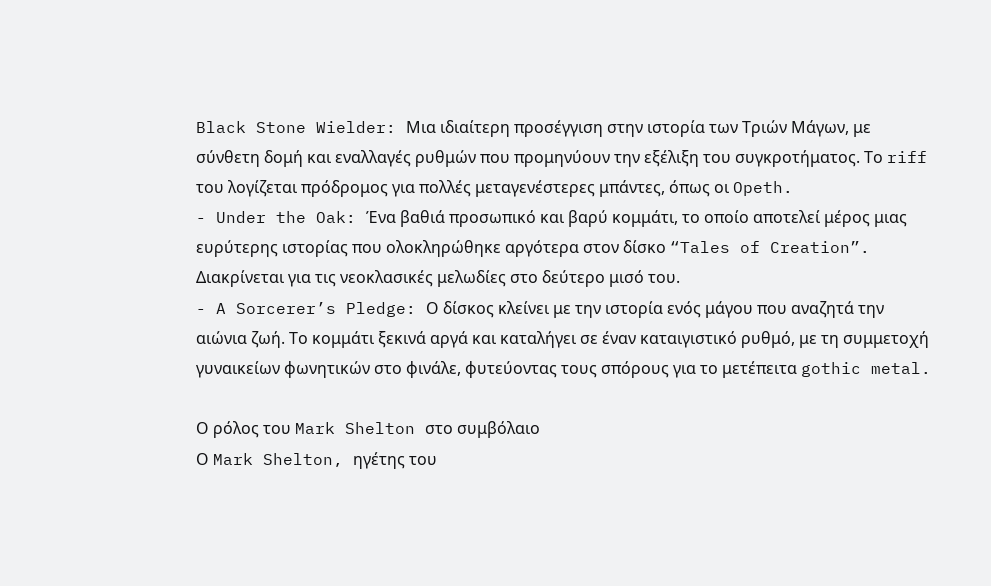Black Stone Wielder: Μια ιδιαίτερη προσέγγιση στην ιστορία των Τριών Μάγων, με σύνθετη δομή και εναλλαγές ρυθμών που προμηνύουν την εξέλιξη του συγκροτήματος. Το riff του λογίζεται πρόδρομος για πολλές μεταγενέστερες μπάντες, όπως οι Opeth.
- Under the Oak: Ένα βαθιά προσωπικό και βαρύ κομμάτι, το οποίο αποτελεί μέρος μιας ευρύτερης ιστορίας που ολοκληρώθηκε αργότερα στον δίσκο “Tales of Creation”. Διακρίνεται για τις νεοκλασικές μελωδίες στο δεύτερο μισό του.
- A Sorcerer’s Pledge: Ο δίσκος κλείνει με την ιστορία ενός μάγου που αναζητά την αιώνια ζωή. Το κομμάτι ξεκινά αργά και καταλήγει σε έναν καταιγιστικό ρυθμό, με τη συμμετοχή γυναικείων φωνητικών στο φινάλε, φυτεύοντας τους σπόρους για το μετέπειτα gothic metal.

Ο ρόλος του Mark Shelton στο συμβόλαιο
Ο Mark Shelton, ηγέτης του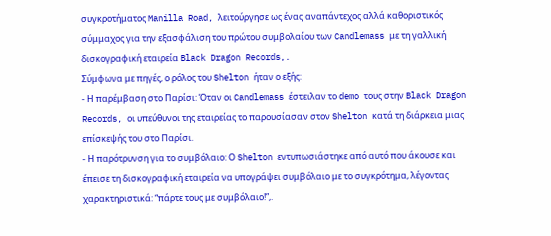συγκροτήματος Manilla Road, λειτούργησε ως ένας αναπάντεχος αλλά καθοριστικός σύμμαχος για την εξασφάλιση του πρώτου συμβολαίου των Candlemass με τη γαλλική δισκογραφική εταιρεία Black Dragon Records,.
Σύμφωνα με πηγές, ο ρόλος του Shelton ήταν ο εξής:
- Η παρέμβαση στο Παρίσι: Όταν οι Candlemass έστειλαν το demo τους στην Black Dragon Records, οι υπεύθυνοι της εταιρείας το παρουσίασαν στον Shelton κατά τη διάρκεια μιας επίσκεψής του στο Παρίσι.
- Η παρότρυνση για το συμβόλαιο: Ο Shelton εντυπωσιάστηκε από αυτό που άκουσε και έπεισε τη δισκογραφική εταιρεία να υπογράψει συμβόλαιο με το συγκρότημα, λέγοντας χαρακτηριστικά: “πάρτε τους με συμβόλαιο!”,.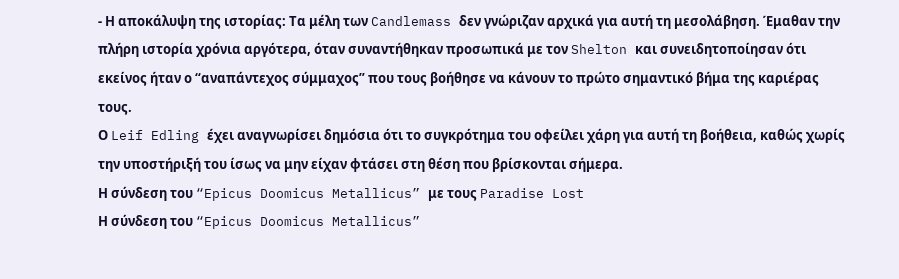- Η αποκάλυψη της ιστορίας: Τα μέλη των Candlemass δεν γνώριζαν αρχικά για αυτή τη μεσολάβηση. Έμαθαν την πλήρη ιστορία χρόνια αργότερα, όταν συναντήθηκαν προσωπικά με τον Shelton και συνειδητοποίησαν ότι εκείνος ήταν ο “αναπάντεχος σύμμαχος” που τους βοήθησε να κάνουν το πρώτο σημαντικό βήμα της καριέρας τους.
Ο Leif Edling έχει αναγνωρίσει δημόσια ότι το συγκρότημα του οφείλει χάρη για αυτή τη βοήθεια, καθώς χωρίς την υποστήριξή του ίσως να μην είχαν φτάσει στη θέση που βρίσκονται σήμερα.
Η σύνδεση του “Epicus Doomicus Metallicus” με τους Paradise Lost
Η σύνδεση του “Epicus Doomicus Metallicus”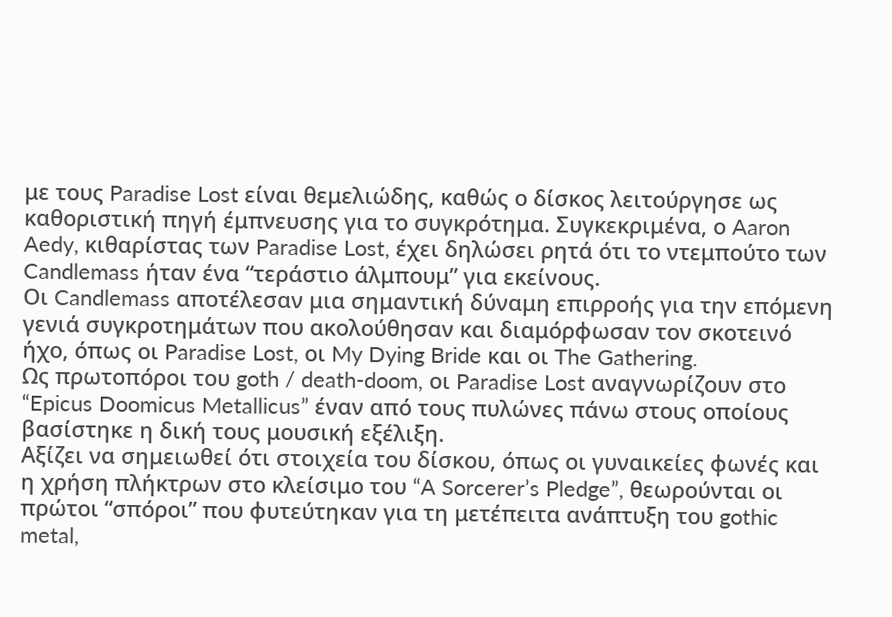με τους Paradise Lost είναι θεμελιώδης, καθώς ο δίσκος λειτούργησε ως καθοριστική πηγή έμπνευσης για το συγκρότημα. Συγκεκριμένα, ο Aaron Aedy, κιθαρίστας των Paradise Lost, έχει δηλώσει ρητά ότι το ντεμπούτο των Candlemass ήταν ένα “τεράστιο άλμπουμ” για εκείνους.
Οι Candlemass αποτέλεσαν μια σημαντική δύναμη επιρροής για την επόμενη γενιά συγκροτημάτων που ακολούθησαν και διαμόρφωσαν τον σκοτεινό ήχο, όπως οι Paradise Lost, οι My Dying Bride και οι The Gathering.
Ως πρωτοπόροι του goth / death-doom, οι Paradise Lost αναγνωρίζουν στο “Epicus Doomicus Metallicus” έναν από τους πυλώνες πάνω στους οποίους βασίστηκε η δική τους μουσική εξέλιξη.
Αξίζει να σημειωθεί ότι στοιχεία του δίσκου, όπως οι γυναικείες φωνές και η χρήση πλήκτρων στο κλείσιμο του “A Sorcerer’s Pledge”, θεωρούνται οι πρώτοι “σπόροι” που φυτεύτηκαν για τη μετέπειτα ανάπτυξη του gothic metal,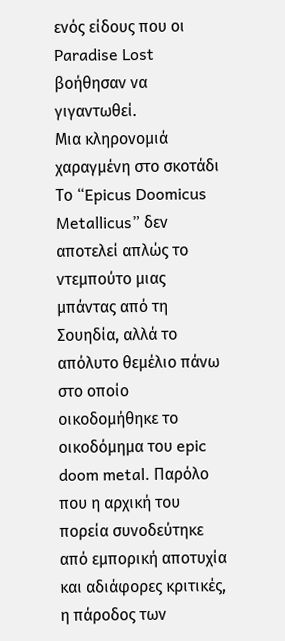ενός είδους που οι Paradise Lost βοήθησαν να γιγαντωθεί.
Μια κληρονομιά χαραγμένη στο σκοτάδι
Το “Epicus Doomicus Metallicus” δεν αποτελεί απλώς το ντεμπούτο μιας μπάντας από τη Σουηδία, αλλά το απόλυτο θεμέλιο πάνω στο οποίο οικοδομήθηκε το οικοδόμημα του epic doom metal. Παρόλο που η αρχική του πορεία συνοδεύτηκε από εμπορική αποτυχία και αδιάφορες κριτικές, η πάροδος των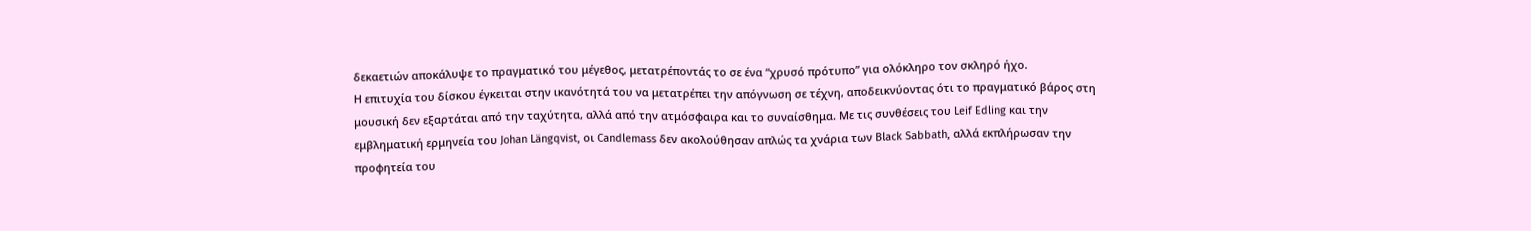δεκαετιών αποκάλυψε το πραγματικό του μέγεθος, μετατρέποντάς το σε ένα “χρυσό πρότυπο” για ολόκληρο τον σκληρό ήχο.
Η επιτυχία του δίσκου έγκειται στην ικανότητά του να μετατρέπει την απόγνωση σε τέχνη, αποδεικνύοντας ότι το πραγματικό βάρος στη μουσική δεν εξαρτάται από την ταχύτητα, αλλά από την ατμόσφαιρα και το συναίσθημα. Με τις συνθέσεις του Leif Edling και την εμβληματική ερμηνεία του Johan Längqvist, οι Candlemass δεν ακολούθησαν απλώς τα χνάρια των Black Sabbath, αλλά εκπλήρωσαν την προφητεία του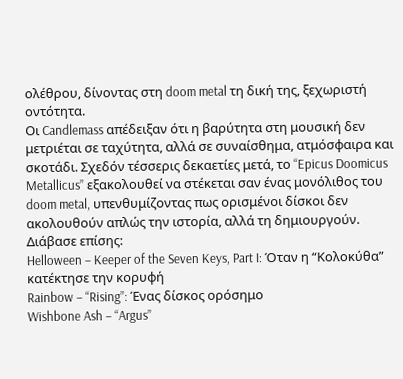ολέθρου, δίνοντας στη doom metal τη δική της, ξεχωριστή οντότητα.
Οι Candlemass απέδειξαν ότι η βαρύτητα στη μουσική δεν μετριέται σε ταχύτητα, αλλά σε συναίσθημα, ατμόσφαιρα και σκοτάδι. Σχεδόν τέσσερις δεκαετίες μετά, το “Epicus Doomicus Metallicus” εξακολουθεί να στέκεται σαν ένας μονόλιθος του doom metal, υπενθυμίζοντας πως ορισμένοι δίσκοι δεν ακολουθούν απλώς την ιστορία, αλλά τη δημιουργούν.
Διάβασε επίσης:
Helloween – Keeper of the Seven Keys, Part I: Όταν η “Κολοκύθα” κατέκτησε την κορυφή
Rainbow – “Rising”: Ένας δίσκος ορόσημο
Wishbone Ash – “Argus”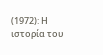(1972): Η ιστορία του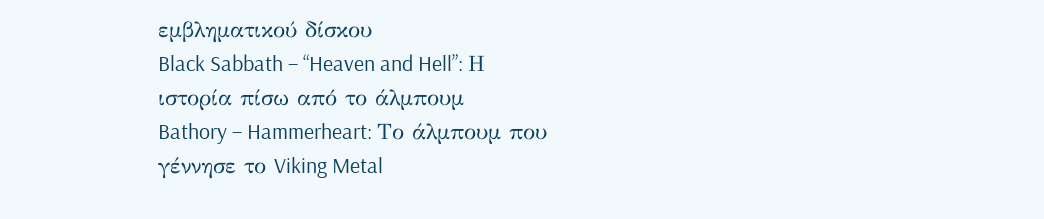εμβληματικού δίσκου
Black Sabbath – “Heaven and Hell”: Η ιστορία πίσω από το άλμπουμ
Bathory – Hammerheart: Το άλμπουμ που γέννησε το Viking Metal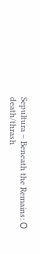Sepultura – Beneath the Remains: Ο death/thrash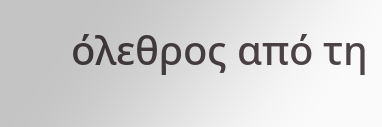όλεθρος από τη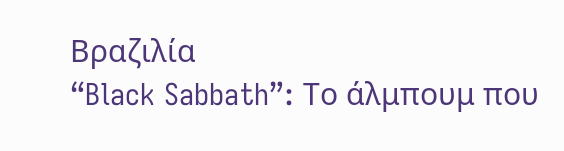Βραζιλία
“Black Sabbath”: Το άλμπουμ που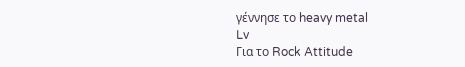γέννησε το heavy metal
Lv
Για το Rock Attitude